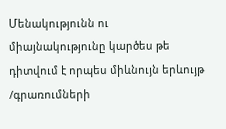Մենակությունն ու միայնակությունը կարծես թե դիտվում է որպես միևնույն երևույթ /գրառումների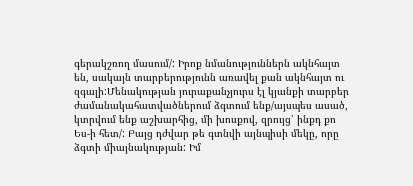գերակշռող մասում/: Իրոք նմանություններն ակնհայտ են, սակայն տարբերությունն առավել քան ակնհայտ ու զգալի:Մենակության յուրաքանչյուրս էլ կյանքի տարբեր ժամանակահատվածներում ձգտում ենք/այսպես ասած, կտրվում ենք աշխարհից, մի խոսքով, զրույց՝ ինքդ քո Ես-ի հետ/: Բայց դժվար թե գտնվի այնպիսի մեկը, որը ձգտի միայնակության: Իմ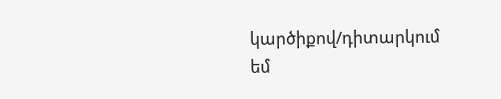կարծիքով/դիտարկում եմ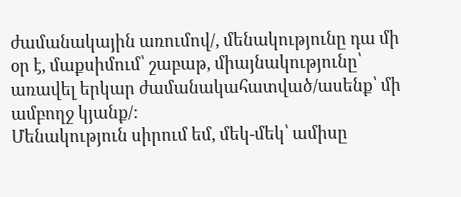ժամանակային առումով/, մենակությունը դա մի օր է, մաքսիմում՝ շաբաթ, միայնակությունը՝ առավել երկար ժամանակահատված/ասենք՝ մի ամբողջ կյանք/:
Մենակություն սիրում եմ, մեկ-մեկ՝ ամիսը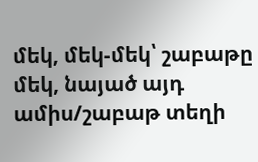մեկ, մեկ-մեկ՝ շաբաթը մեկ, նայած այդ ամիս/շաբաթ տեղի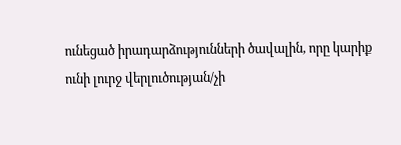ունեցած իրադարձությունների ծավալին, որը կարիք ունի լուրջ վերլուծության/չի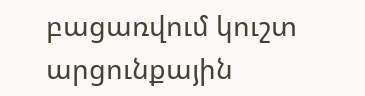բացառվում կուշտ արցունքային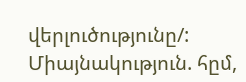վերլուծությունը/: Միայնակություն. հըմ,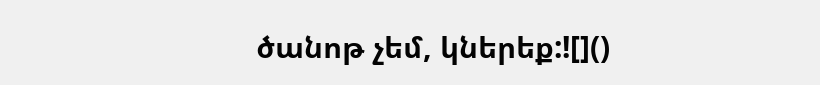ծանոթ չեմ, կներեք:![]()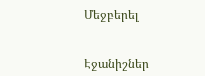Մեջբերել


Էջանիշներ